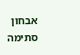אבחון סתימה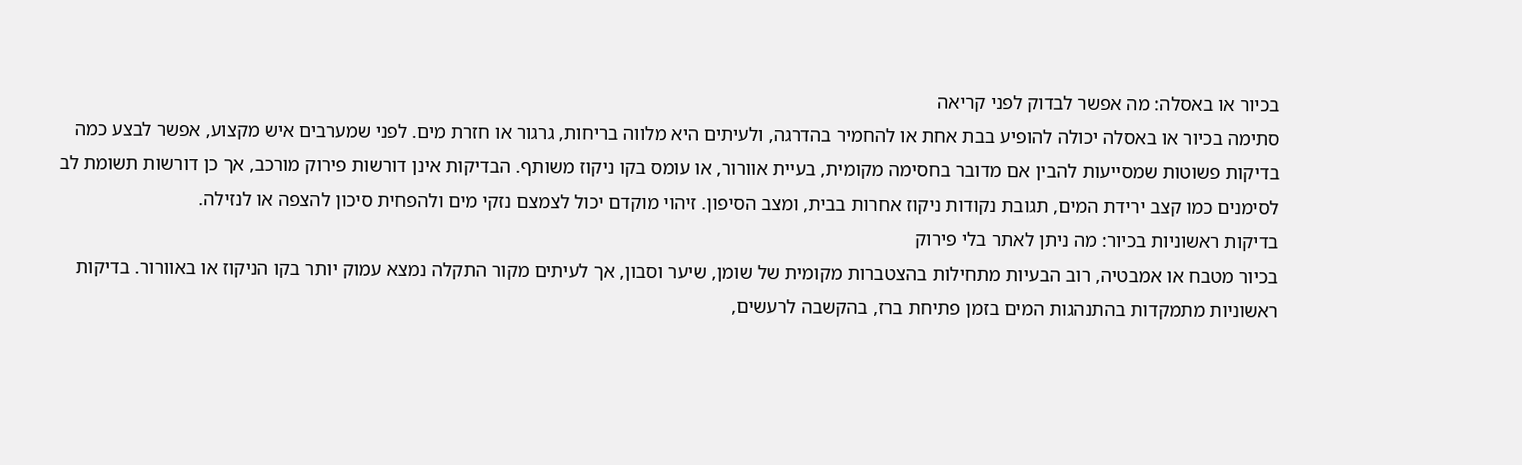בכיור או באסלה: מה אפשר לבדוק לפני קריאה
סתימה בכיור או באסלה יכולה להופיע בבת אחת או להחמיר בהדרגה, ולעיתים היא מלווה בריחות, גרגור או חזרת מים. לפני שמערבים איש מקצוע, אפשר לבצע כמה בדיקות פשוטות שמסייעות להבין אם מדובר בחסימה מקומית, בעיית אוורור, או עומס בקו ניקוז משותף. הבדיקות אינן דורשות פירוק מורכב, אך כן דורשות תשומת לב לסימנים כמו קצב ירידת המים, תגובת נקודות ניקוז אחרות בבית, ומצב הסיפון. זיהוי מוקדם יכול לצמצם נזקי מים ולהפחית סיכון להצפה או לנזילה.
בדיקות ראשוניות בכיור: מה ניתן לאתר בלי פירוק
בכיור מטבח או אמבטיה, רוב הבעיות מתחילות בהצטברות מקומית של שומן, שיער וסבון, אך לעיתים מקור התקלה נמצא עמוק יותר בקו הניקוז או באוורור. בדיקות ראשוניות מתמקדות בהתנהגות המים בזמן פתיחת ברז, בהקשבה לרעשים,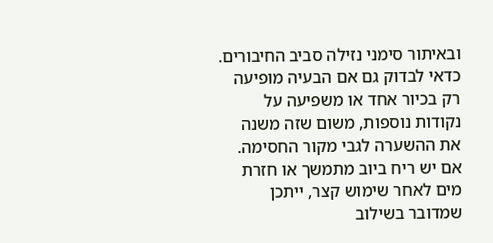ובאיתור סימני נזילה סביב החיבורים. כדאי לבדוק גם אם הבעיה מופיעה רק בכיור אחד או משפיעה על נקודות נוספות, משום שזה משנה את ההשערה לגבי מקור החסימה. אם יש ריח ביוב מתמשך או חזרת מים לאחר שימוש קצר, ייתכן שמדובר בשילוב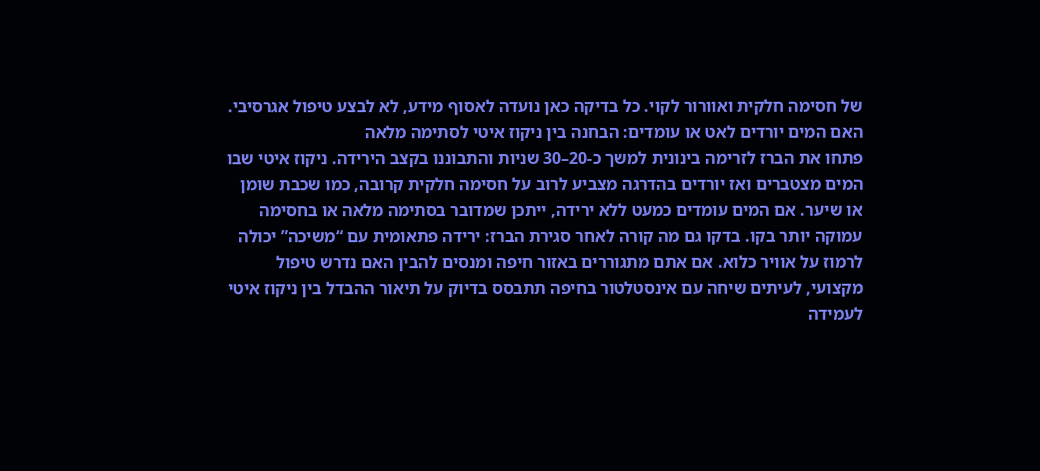של חסימה חלקית ואוורור לקוי. כל בדיקה כאן נועדה לאסוף מידע, לא לבצע טיפול אגרסיבי.
האם המים יורדים לאט או עומדים: הבחנה בין ניקוז איטי לסתימה מלאה
פתחו את הברז לזרימה בינונית למשך כ-20–30 שניות והתבוננו בקצב הירידה. ניקוז איטי שבו המים מצטברים ואז יורדים בהדרגה מצביע לרוב על חסימה חלקית קרובה, כמו שכבת שומן או שיער. אם המים עומדים כמעט ללא ירידה, ייתכן שמדובר בסתימה מלאה או בחסימה עמוקה יותר בקו. בדקו גם מה קורה לאחר סגירת הברז: ירידה פתאומית עם “משיכה” יכולה לרמוז על אוויר כלוא. אם אתם מתגוררים באזור חיפה ומנסים להבין האם נדרש טיפול מקצועי, לעיתים שיחה עם אינסטלטור בחיפה תתבסס בדיוק על תיאור ההבדל בין ניקוז איטי לעמידה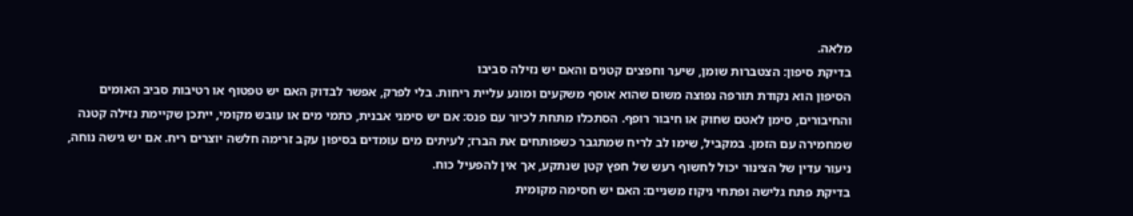מלאה.
בדיקת סיפון: הצטברות שומן, שיער וחפצים קטנים והאם יש נזילה סביבו
הסיפון הוא נקודת תורפה נפוצה משום שהוא אוסף משקעים ומונע עליית ריחות. בלי לפרק, אפשר לבדוק האם יש טפטוף או רטיבות סביב האומים והחיבורים, סימן לאטם שחוק או חיבור רופף. הסתכלו מתחת לכיור עם פנס: אם יש סימני אבנית, כתמי מים או עובש מקומי, ייתכן שקיימת נזילה קטנה שמחמירה עם הזמן. במקביל, שימו לב לריח שמתגבר כשפותחים את הברז; לעיתים מים עומדים בסיפון עקב זרימה חלשה יוצרים ריח. אם יש גישה נוחה, ניעור עדין של הצינור יכול לחשוף רעש של חפץ קטן שנתקע, אך אין להפעיל כוח.
בדיקת פתח גלישה ופתחי ניקוז משניים: האם יש חסימה מקומית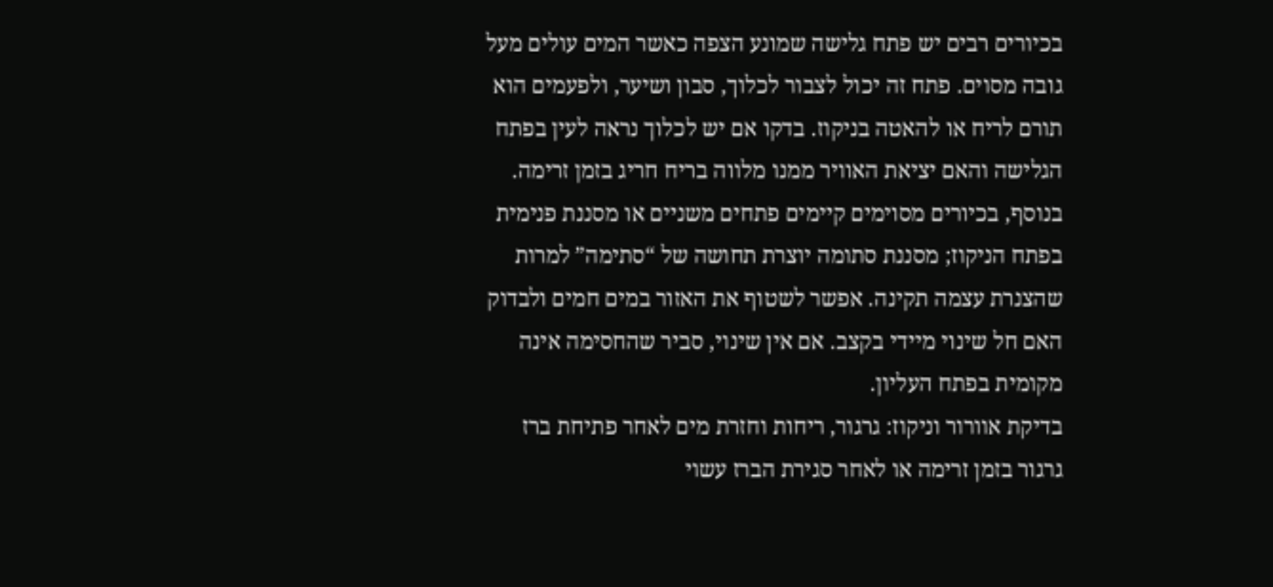בכיורים רבים יש פתח גלישה שמונע הצפה כאשר המים עולים מעל גובה מסוים. פתח זה יכול לצבור לכלוך, סבון ושיער, ולפעמים הוא תורם לריח או להאטה בניקוז. בדקו אם יש לכלוך נראה לעין בפתח הגלישה והאם יציאת האוויר ממנו מלווה בריח חריג בזמן זרימה. בנוסף, בכיורים מסוימים קיימים פתחים משניים או מסננת פנימית בפתח הניקוז; מסננת סתומה יוצרת תחושה של “סתימה” למרות שהצנרת עצמה תקינה. אפשר לשטוף את האזור במים חמים ולבדוק האם חל שינוי מיידי בקצב. אם אין שינוי, סביר שהחסימה אינה מקומית בפתח העליון.
בדיקת אוורור וניקוז: גרגור, ריחות וחזרת מים לאחר פתיחת ברז
גרגור בזמן זרימה או לאחר סגירת הברז עשוי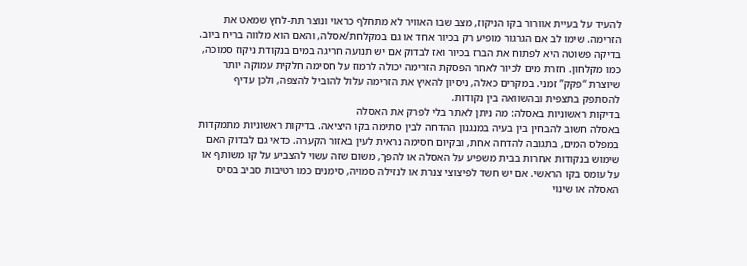להעיד על בעיית אוורור בקו הניקוז, מצב שבו האוויר לא מתחלף כראוי ונוצר תת-לחץ שמאט את הזרימה. שימו לב אם הגרגור מופיע רק בכיור אחד או גם במקלחת/אסלה, והאם הוא מלווה בריח ביוב. בדיקה פשוטה היא לפתוח את הברז בכיור ואז לבדוק אם יש תנועה חריגה במים בנקודת ניקוז סמוכה, כמו מקלחון. חזרת מים לכיור לאחר הפסקת הזרימה יכולה לרמוז על חסימה חלקית עמוקה יותר שיוצרת “פקק” זמני. במקרים כאלה, ניסיון להאיץ את הזרימה עלול להוביל להצפה, ולכן עדיף להסתפק בתצפית ובהשוואה בין נקודות.
בדיקות ראשוניות באסלה: מה ניתן לאתר בלי לפרק את האסלה
באסלה חשוב להבחין בין בעיה במנגנון ההדחה לבין סתימה בקו היציאה. בדיקות ראשוניות מתמקדות במפלס המים, בתגובה להדחה אחת, ובקיום חסימה נראית לעין באזור הקערה. כדאי גם לבדוק האם שימוש בנקודות אחרות בבית משפיע על האסלה או להפך, משום שזה עשוי להצביע על קו משותף או על עומס בקו הראשי. אם יש חשד לפיצוצי צנרת או לנזילה סמויה, סימנים כמו רטיבות סביב בסיס האסלה או שינוי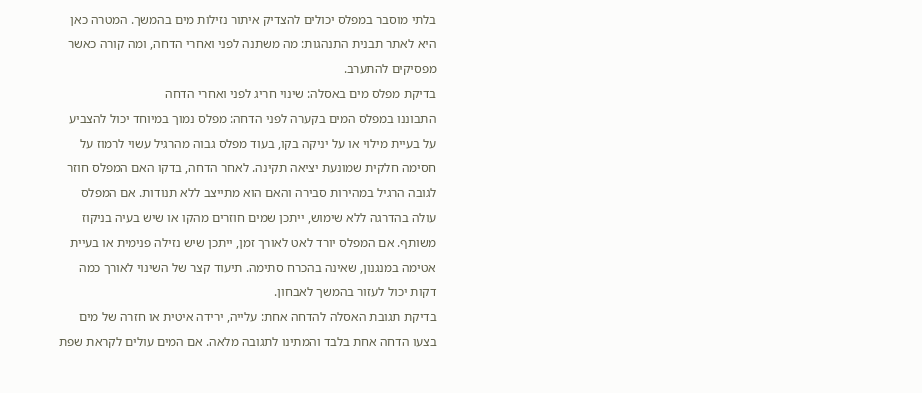בלתי מוסבר במפלס יכולים להצדיק איתור נזילות מים בהמשך. המטרה כאן היא לאתר תבנית התנהגות: מה משתנה לפני ואחרי הדחה, ומה קורה כאשר מפסיקים להתערב.
בדיקת מפלס מים באסלה: שינוי חריג לפני ואחרי הדחה
התבוננו במפלס המים בקערה לפני הדחה: מפלס נמוך במיוחד יכול להצביע על בעיית מילוי או על יניקה בקו, בעוד מפלס גבוה מהרגיל עשוי לרמוז על חסימה חלקית שמונעת יציאה תקינה. לאחר הדחה, בדקו האם המפלס חוזר לגובה הרגיל במהירות סבירה והאם הוא מתייצב ללא תנודות. אם המפלס עולה בהדרגה ללא שימוש, ייתכן שמים חוזרים מהקו או שיש בעיה בניקוז משותף. אם המפלס יורד לאט לאורך זמן, ייתכן שיש נזילה פנימית או בעיית אטימה במנגנון, שאינה בהכרח סתימה. תיעוד קצר של השינוי לאורך כמה דקות יכול לעזור בהמשך לאבחון.
בדיקת תגובת האסלה להדחה אחת: עלייה, ירידה איטית או חזרה של מים
בצעו הדחה אחת בלבד והמתינו לתגובה מלאה. אם המים עולים לקראת שפת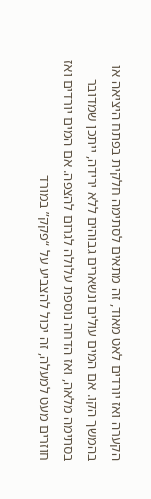הקערה ואז יורדים לאט מאוד, זה מתאים לסתימה חלקית בפתח היציאה או בהמשך הקו. אם המים עולים ונשארים גבוהים ללא ירידה, ייתכן שמדובר בסתימה מלאה, ואז הדחה נוספת עלולה לגרום להצפה. אם המים יורדים ואז חוזרים מעט למעלה, זה יכול להצביע על “פקק” במורד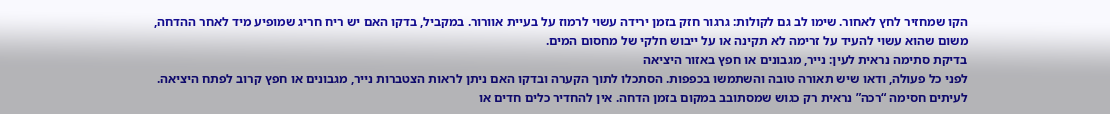הקו שמחזיר לחץ לאחור. שימו לב גם לקולות: גרגור חזק בזמן ירידה עשוי לרמוז על בעיית אוורור. במקביל, בדקו האם יש ריח חריג שמופיע מיד לאחר ההדחה, משום שהוא עשוי להעיד על זרימה לא תקינה או על ייבוש חלקי של מחסום המים.
בדיקת סתימה נראית לעין: נייר, מגבונים או חפץ באזור היציאה
לפני כל פעולה, ודאו שיש תאורה טובה והשתמשו בכפפות. הסתכלו לתוך הקערה ובדקו האם ניתן לראות הצטברות נייר, מגבונים או חפץ קרוב לפתח היציאה. לעיתים חסימה “רכה” נראית רק כגוש שמסתובב במקום בזמן הדחה. אין להחדיר כלים חדים או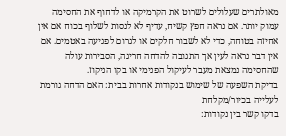מאולתרים שעלולים לשרוט את הקרמיקה או לדחוף את החסימה עמוק יותר. אם נראה חפץ קשיח, עדיף לא לנסות לשלוף בכוח אם אין אחיזה בטוחה, כדי לא לשבור חלקים או לגרום לפגיעה באטמים. אם אין דבר נראה לעין אך התגובה להדחה חריגה, הסבירות עולה שהחסימה נמצאת מעבר לעיקול הפנימי או בקו הניקוז.
בדיקת השפעה של שימוש בנקודות אחרות בבית: האם הדחה גורמת לעלייה בכיור/מקלחת
בדקו קשר בין נקודות: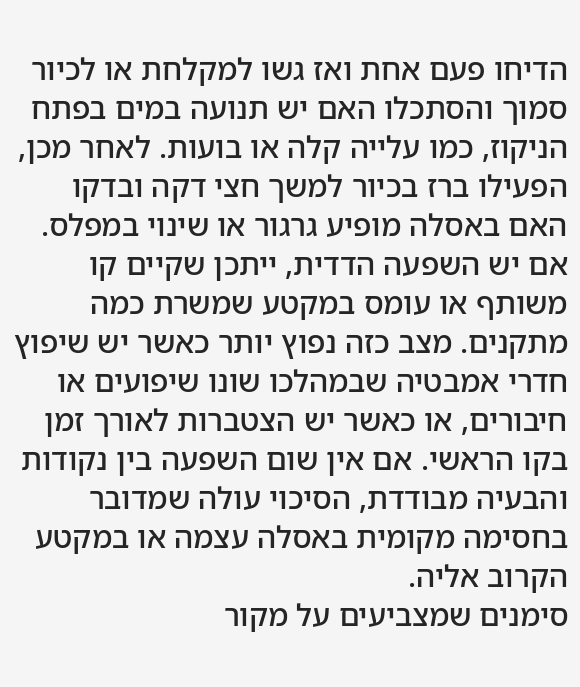הדיחו פעם אחת ואז גשו למקלחת או לכיור סמוך והסתכלו האם יש תנועה במים בפתח הניקוז, כמו עלייה קלה או בועות. לאחר מכן, הפעילו ברז בכיור למשך חצי דקה ובדקו האם באסלה מופיע גרגור או שינוי במפלס. אם יש השפעה הדדית, ייתכן שקיים קו משותף או עומס במקטע שמשרת כמה מתקנים. מצב כזה נפוץ יותר כאשר יש שיפוץ חדרי אמבטיה שבמהלכו שונו שיפועים או חיבורים, או כאשר יש הצטברות לאורך זמן בקו הראשי. אם אין שום השפעה בין נקודות והבעיה מבודדת, הסיכוי עולה שמדובר בחסימה מקומית באסלה עצמה או במקטע הקרוב אליה.
סימנים שמצביעים על מקור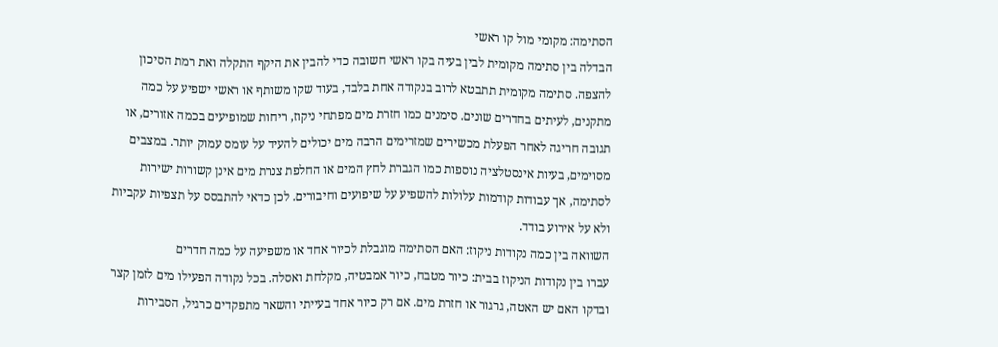הסתימה: מקומי מול קו ראשי
הבדלה בין סתימה מקומית לבין בעיה בקו ראשי חשובה כדי להבין את היקף התקלה ואת רמת הסיכון להצפה. סתימה מקומית תתבטא לרוב בנקודה אחת בלבד, בעוד שקו משותף או ראשי ישפיע על כמה מתקנים, לעיתים בחדרים שונים. סימנים כמו חזרת מים מפתחי ניקוז, ריחות שמופיעים בכמה אזורים, או תגובה חריגה לאחר הפעלת מכשירים שמזרימים הרבה מים יכולים להעיד על עומס עמוק יותר. במצבים מסוימים, בעיות אינסטלציה נוספות כמו הגברת לחץ המים או החלפת צנרת מים אינן קשורות ישירות לסתימה, אך עבודות קודמות עלולות להשפיע על שיפועים וחיבורים. לכן כדאי להתבסס על תצפיות עקביות ולא על אירוע בודד.
השוואה בין כמה נקודות ניקוז: האם הסתימה מוגבלת לכיור אחד או משפיעה על כמה חדרים
עברו בין נקודות הניקוז בבית: כיור מטבח, כיור אמבטיה, מקלחת ואסלה. בכל נקודה הפעילו מים לזמן קצר ובדקו האם יש האטה, גרגור או חזרת מים. אם רק כיור אחד בעייתי והשאר מתפקדים כרגיל, הסבירות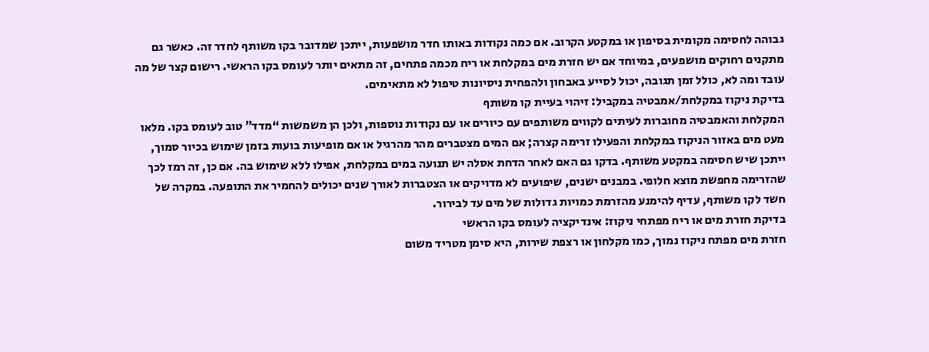גבוהה לחסימה מקומית בסיפון או במקטע הקרוב. אם כמה נקודות באותו חדר מושפעות, ייתכן שמדובר בקו משותף לחדר זה. כאשר גם מתקנים רחוקים מושפעים, במיוחד אם יש חזרת מים במקלחת או ריח מכמה פתחים, זה מתאים יותר לעומס בקו הראשי. רישום קצר של מה עובד ומה לא, כולל זמן תגובה, יכול לסייע באבחון ולהפחית ניסיונות טיפול לא מתאימים.
בדיקת ניקוז במקלחת/אמבטיה במקביל: זיהוי בעיית קו משותף
המקלחת והאמבטיה מחוברות לעיתים לקווים משותפים עם כיורים או עם נקודות נוספות, ולכן הן משמשות “מדד” טוב לעומס בקו. מלאו מעט מים באזור הניקוז במקלחת והפעילו זרימה קצרה; אם המים מצטברים מהר מהרגיל או אם מופיעות בועות בזמן שימוש בכיור סמוך, ייתכן שיש חסימה במקטע משותף. בדקו גם האם לאחר הדחת אסלה יש תנועה במים במקלחת, אפילו ללא שימוש בה. אם כן, זה רמז לכך שהזרימה מחפשת מוצא חלופי. במבנים ישנים, שיפועים לא מדויקים או הצטברות לאורך שנים יכולים להחמיר את התופעה. במקרה של חשד לקו משותף, עדיף להימנע מהזרמת כמויות גדולות של מים עד לבירור.
בדיקת חזרת מים או ריח מפתחי ניקוז: אינדיקציה לעומס בקו הראשי
חזרת מים מפתח ניקוז נמוך, כמו מקלחון או רצפת שירות, היא סימן מטריד משום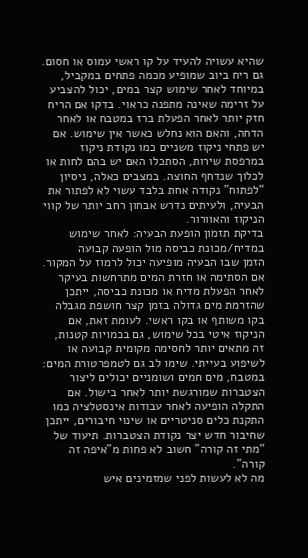שהיא עשויה להעיד על קו ראשי עמוס או חסום. גם ריח ביוב שמופיע מכמה פתחים במקביל, במיוחד לאחר שימוש קצר במים, יכול להצביע על זרימה שאינה מתפנה כראוי. בדקו אם הריח חזק יותר לאחר הפעלת ברז במטבח או לאחר הדחה, והאם הוא נחלש כאשר אין שימוש. אם יש פתחי ניקוז משניים כמו נקודת ניקוז במרפסת שירות, הסתכלו האם יש בהם לחות או לכלוך שנדחף החוצה. במצבים כאלה, ניסיון “לפתוח” נקודה אחת בלבד עשוי לא לפתור את הבעיה, ולעיתים נדרש אבחון רחב יותר של קווי הניקוז והאוורור.
בדיקת תזמון הופעת הבעיה: לאחר שימוש במדיח/מכונת כביסה מול הופעה קבועה
הזמן שבו הבעיה מופיעה יכול לרמוז על המקור. אם הסתימה או חזרת המים מתרחשות בעיקר לאחר הפעלת מדיח או מכונת כביסה, ייתכן שהזרמת מים גדולה בזמן קצר חושפת מגבלה בקו משותף או בקו ראשי. לעומת זאת, אם הניקוז איטי בכל שימוש, גם בכמויות קטנות, זה מתאים יותר לחסימה מקומית קבועה או לשיפוע בעייתי. שימו לב גם לטמפרטורת המים: במטבח, מים חמים ושומניים יכולים ליצור הצטברות שמורגשת יותר לאחר בישול. אם התקלה הופיעה לאחר עבודות אינסטלציה כמו התקנת כלים סניטריים או שינוי חיבורים, ייתכן שחיבור חדש יצר נקודת הצטברות. תיעוד של “מתי זה קורה” חשוב לא פחות מ”איפה זה קורה”.
מה לא לעשות לפני שמזמינים איש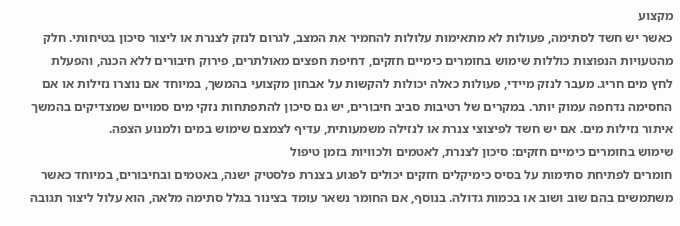מקצוע
כאשר יש חשד לסתימה, פעולות לא מתאימות עלולות להחמיר את המצב, לגרום לנזק לצנרת או ליצור סיכון בטיחותי. חלק מהטעויות הנפוצות כוללות שימוש בחומרים כימיים חזקים, דחיפת חפצים מאולתרים, פירוק חיבורים ללא הכנה, והפעלת לחץ מים חריג. מעבר לנזק מיידי, פעולות כאלה יכולות להקשות על אבחון מקצועי בהמשך, במיוחד אם נוצרו נזילות או אם החסימה נדחפה עמוק יותר. במקרים של רטיבות סביב חיבורים, יש גם סיכון להתפתחות נזקי מים סמויים שמצדיקים בהמשך איתור נזילות מים. אם יש חשד לפיצוצי צנרת או לנזילה משמעותית, עדיף לצמצם שימוש במים ולמנוע הצפה.
שימוש בחומרים כימיים חזקים: סיכון לצנרת, לאטמים ולכוויות בזמן טיפול
חומרים לפתיחת סתימות על בסיס כימיקלים חזקים יכולים לפגוע בצנרת פלסטיק ישנה, באטמים ובחיבורים, במיוחד כאשר משתמשים בהם שוב ושוב או בכמות גדולה. בנוסף, אם החומר נשאר עומד בצינור בגלל סתימה מלאה, הוא עלול ליצור תגובה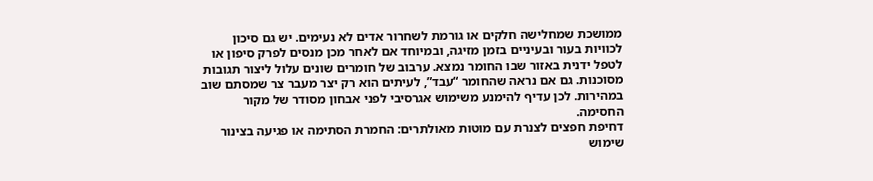ממושכת שמחלישה חלקים או גורמת לשחרור אדים לא נעימים. יש גם סיכון לכוויות בעור ובעיניים בזמן מזיגה, ובמיוחד אם לאחר מכן מנסים לפרק סיפון או לטפל ידנית באזור שבו החומר נמצא. ערבוב של חומרים שונים עלול ליצור תגובות מסוכנות. גם אם נראה שהחומר “עבד”, לעיתים הוא רק יצר מעבר צר שמסתם שוב במהירות. לכן עדיף להימנע משימוש אגרסיבי לפני אבחון מסודר של מקור החסימה.
דחיפת חפצים לצנרת עם מוטות מאולתרים: החמרת הסתימה או פגיעה בצינור
שימוש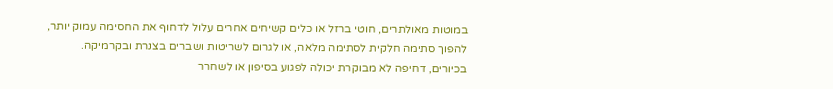במוטות מאולתרים, חוטי ברזל או כלים קשיחים אחרים עלול לדחוף את החסימה עמוק יותר, להפוך סתימה חלקית לסתימה מלאה, או לגרום לשריטות ושברים בצנרת ובקרמיקה. בכיורים, דחיפה לא מבוקרת יכולה לפגוע בסיפון או לשחרר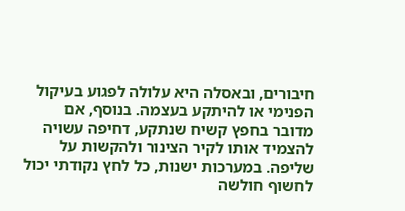חיבורים, ובאסלה היא עלולה לפגוע בעיקול הפנימי או להיתקע בעצמה. בנוסף, אם מדובר בחפץ קשיח שנתקע, דחיפה עשויה להצמיד אותו לקיר הצינור ולהקשות על שליפה. במערכות ישנות, כל לחץ נקודתי יכול לחשוף חולשה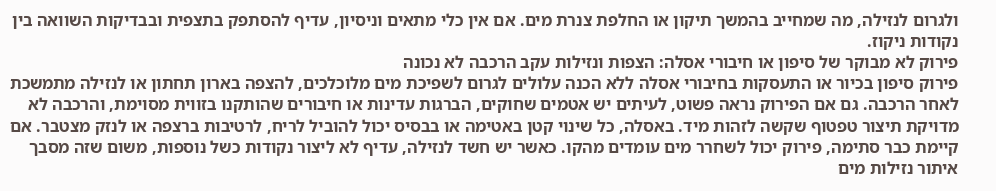ולגרום לנזילה, מה שמחייב בהמשך תיקון או החלפת צנרת מים. אם אין כלי מתאים וניסיון, עדיף להסתפק בתצפית ובבדיקות השוואה בין נקודות ניקוז.
פירוק לא מבוקר של סיפון או חיבורי אסלה: הצפות ונזילות עקב הרכבה לא נכונה
פירוק סיפון בכיור או התעסקות בחיבורי אסלה ללא הכנה עלולים לגרום לשפיכת מים מלוכלכים, להצפה בארון תחתון או לנזילה מתמשכת לאחר הרכבה. גם אם הפירוק נראה פשוט, לעיתים יש אטמים שחוקים, הברגות עדינות או חיבורים שהותקנו בזווית מסוימת, והרכבה לא מדויקת תיצור טפטוף שקשה לזהות מיד. באסלה, כל שינוי קטן באטימה או בבסיס יכול להוביל לריח, לרטיבות ברצפה או לנזק מצטבר. אם קיימת כבר סתימה, פירוק יכול לשחרר מים עומדים מהקו. כאשר יש חשד לנזילה, עדיף לא ליצור נקודות כשל נוספות, משום שזה מסבך איתור נזילות מים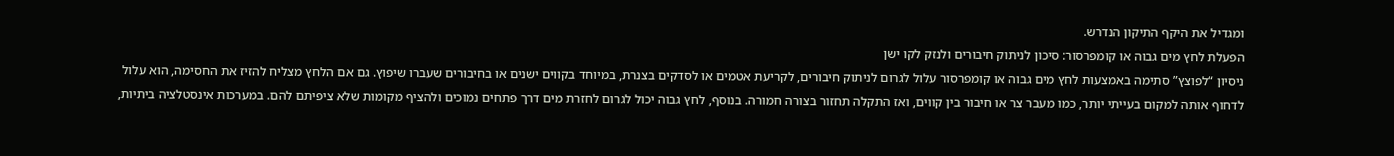ומגדיל את היקף התיקון הנדרש.
הפעלת לחץ מים גבוה או קומפרסור: סיכון לניתוק חיבורים ולנזק לקו ישן
ניסיון “לפוצץ” סתימה באמצעות לחץ מים גבוה או קומפרסור עלול לגרום לניתוק חיבורים, לקריעת אטמים או לסדקים בצנרת, במיוחד בקווים ישנים או בחיבורים שעברו שיפוץ. גם אם הלחץ מצליח להזיז את החסימה, הוא עלול לדחוף אותה למקום בעייתי יותר, כמו מעבר צר או חיבור בין קווים, ואז התקלה תחזור בצורה חמורה. בנוסף, לחץ גבוה יכול לגרום לחזרת מים דרך פתחים נמוכים ולהציף מקומות שלא ציפיתם להם. במערכות אינסטלציה ביתיות,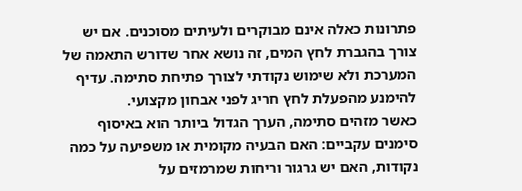פתרונות כאלה אינם מבוקרים ולעיתים מסוכנים. אם יש צורך בהגברת לחץ המים, זה נושא אחר שדורש התאמה של המערכת ולא שימוש נקודתי לצורך פתיחת סתימה. עדיף להימנע מהפעלת לחץ חריג לפני אבחון מקצועי.
כאשר מזהים סתימה, הערך הגדול ביותר הוא באיסוף סימנים עקביים: האם הבעיה מקומית או משפיעה על כמה נקודות, האם יש גרגור וריחות שמרמזים על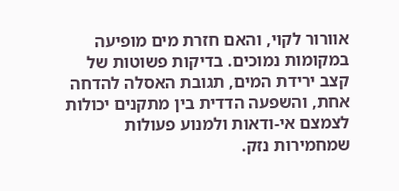אוורור לקוי, והאם חזרת מים מופיעה במקומות נמוכים. בדיקות פשוטות של קצב ירידת המים, תגובת האסלה להדחה אחת, והשפעה הדדית בין מתקנים יכולות לצמצם אי-ודאות ולמנוע פעולות שמחמירות נזק.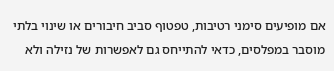אם מופיעים סימני רטיבות, טפטוף סביב חיבורים או שינוי בלתי מוסבר במפלסים, כדאי להתייחס גם לאפשרות של נזילה ולא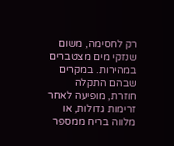רק לחסימה, משום שנזקי מים מצטברים במהירות. במקרים שבהם התקלה חוזרת, מופיעה לאחר זרימות גדולות, או מלווה בריח ממספר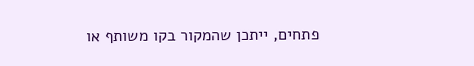פתחים, ייתכן שהמקור בקו משותף או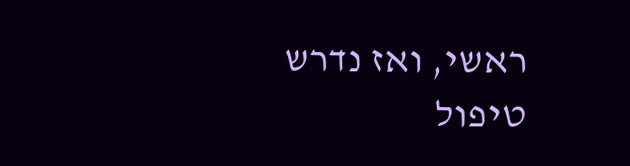ראשי, ואז נדרש טיפול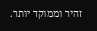זהיר וממוקד יותר.